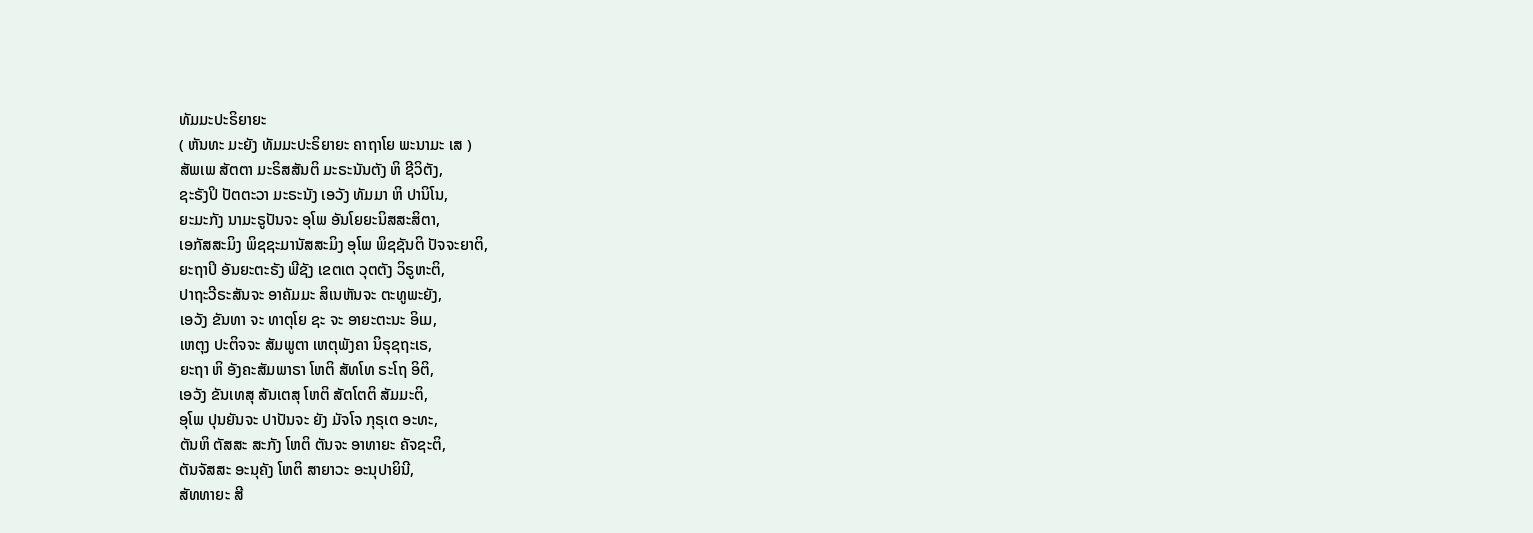ທັມມະປະຣິຍາຍະ
( ຫັນທະ ມະຍັງ ທັມມະປະຣິຍາຍະ ຄາຖາໂຍ ພະນາມະ ເສ )
ສັພເພ ສັຕຕາ ມະຣິສສັນຕິ ມະຣະນັນຕັງ ຫິ ຊີວິຕັງ,
ຊະຣັງປິ ປັຕຕະວາ ມະຣະນັງ ເອວັງ ທັມມາ ຫິ ປານິໂນ,
ຍະມະກັງ ນາມະຣູປັນຈະ ອຸໂພ ອັນໂຍຍະນິສສະສິຕາ,
ເອກັສສະມິງ ພິຊຊະມານັສສະມິງ ອຸໂພ ພິຊຊັນຕິ ປັຈຈະຍາຕິ,
ຍະຖາປິ ອັນຍະຕະຣັງ ພີຊັງ ເຂຕເຕ ວຸຕຕັງ ວິຣູຫະຕິ,
ປາຖະວີຣະສັນຈະ ອາຄັມມະ ສິເນຫັນຈະ ຕະທູພະຍັງ,
ເອວັງ ຂັນທາ ຈະ ທາຕຸໂຍ ຊະ ຈະ ອາຍະຕະນະ ອິເມ,
ເຫຕຸງ ປະຕິຈຈະ ສັມພູຕາ ເຫຕຸພັງຄາ ນິຣຸຊຖະເຣ,
ຍະຖາ ຫິ ອັງຄະສັມພາຣາ ໂຫຕິ ສັທໂທ ຣະໂຖ ອິຕິ,
ເອວັງ ຂັນເທສຸ ສັນເຕສຸ ໂຫຕິ ສັຕໂຕຕິ ສັມມະຕິ,
ອຸໂພ ປຸນຍັນຈະ ປາປັນຈະ ຍັງ ມັຈໂຈ ກຸຣຸເຕ ອະທະ,
ຕັນຫິ ຕັສສະ ສະກັງ ໂຫຕິ ຕັນຈະ ອາທາຍະ ຄັຈຊະຕິ,
ຕັນຈັສສະ ອະນຸຄັງ ໂຫຕິ ສາຍາວະ ອະນຸປາຍິນີ,
ສັທທາຍະ ສີ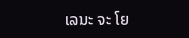ເລນະ ຈະ ໂຍ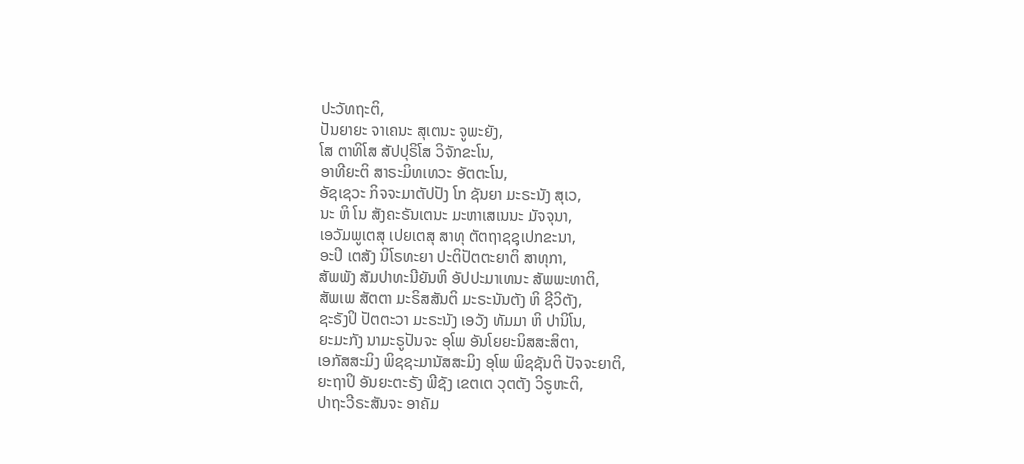ປະວັທຖະຕິ,
ປັນຍາຍະ ຈາເຄນະ ສຸເຕນະ ຈູພະຍັງ,
ໂສ ຕາທິໂສ ສັປປຸຣິໂສ ວິຈັກຂະໂນ,
ອາທີຍະຕິ ສາຣະມິທເທວະ ອັຕຕະໂນ,
ອັຊເຊວະ ກິຈຈະມາຕັປປັງ ໂກ ຊັນຍາ ມະຣະນັງ ສຸເວ,
ນະ ຫິ ໂນ ສັງຄະຣັນເຕນະ ມະຫາເສເນນະ ມັຈຈຸນາ,
ເອວັມພູເຕສຸ ເປຍເຕສຸ ສາທຸ ຕັຕຖາຊຊຸເປກຂະນາ,
ອະປິ ເຕສັງ ນິໂຣທະຍາ ປະຕິປັຕຕະຍາຕິ ສາທຸກາ,
ສັພພັງ ສັມປາທະນີຍັນຫິ ອັປປະມາເທນະ ສັພພະທາຕິ,
ສັພເພ ສັຕຕາ ມະຣິສສັນຕິ ມະຣະນັນຕັງ ຫິ ຊີວິຕັງ,
ຊະຣັງປິ ປັຕຕະວາ ມະຣະນັງ ເອວັງ ທັມມາ ຫິ ປານິໂນ,
ຍະມະກັງ ນາມະຣູປັນຈະ ອຸໂພ ອັນໂຍຍະນິສສະສິຕາ,
ເອກັສສະມິງ ພິຊຊະມານັສສະມິງ ອຸໂພ ພິຊຊັນຕິ ປັຈຈະຍາຕິ,
ຍະຖາປິ ອັນຍະຕະຣັງ ພີຊັງ ເຂຕເຕ ວຸຕຕັງ ວິຣູຫະຕິ,
ປາຖະວີຣະສັນຈະ ອາຄັມ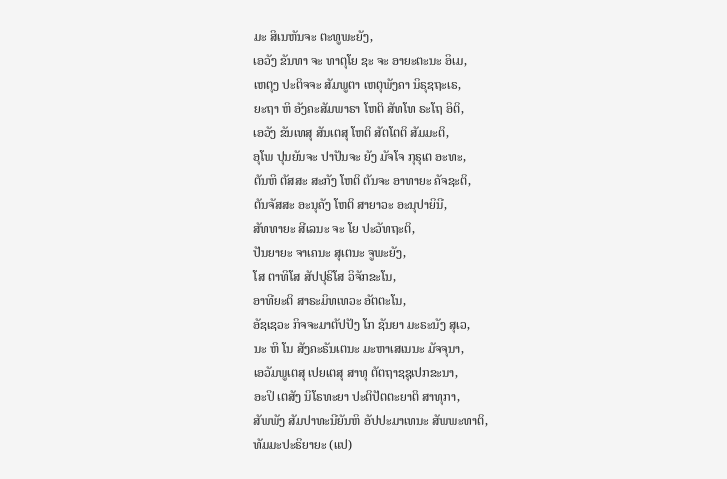ມະ ສິເນຫັນຈະ ຕະທູພະຍັງ,
ເອວັງ ຂັນທາ ຈະ ທາຕຸໂຍ ຊະ ຈະ ອາຍະຕະນະ ອິເມ,
ເຫຕຸງ ປະຕິຈຈະ ສັມພູຕາ ເຫຕຸພັງຄາ ນິຣຸຊຖະເຣ,
ຍະຖາ ຫິ ອັງຄະສັມພາຣາ ໂຫຕິ ສັທໂທ ຣະໂຖ ອິຕິ,
ເອວັງ ຂັນເທສຸ ສັນເຕສຸ ໂຫຕິ ສັຕໂຕຕິ ສັມມະຕິ,
ອຸໂພ ປຸນຍັນຈະ ປາປັນຈະ ຍັງ ມັຈໂຈ ກຸຣຸເຕ ອະທະ,
ຕັນຫິ ຕັສສະ ສະກັງ ໂຫຕິ ຕັນຈະ ອາທາຍະ ຄັຈຊະຕິ,
ຕັນຈັສສະ ອະນຸຄັງ ໂຫຕິ ສາຍາວະ ອະນຸປາຍິນີ,
ສັທທາຍະ ສີເລນະ ຈະ ໂຍ ປະວັທຖະຕິ,
ປັນຍາຍະ ຈາເຄນະ ສຸເຕນະ ຈູພະຍັງ,
ໂສ ຕາທິໂສ ສັປປຸຣິໂສ ວິຈັກຂະໂນ,
ອາທີຍະຕິ ສາຣະມິທເທວະ ອັຕຕະໂນ,
ອັຊເຊວະ ກິຈຈະມາຕັປປັງ ໂກ ຊັນຍາ ມະຣະນັງ ສຸເວ,
ນະ ຫິ ໂນ ສັງຄະຣັນເຕນະ ມະຫາເສເນນະ ມັຈຈຸນາ,
ເອວັມພູເຕສຸ ເປຍເຕສຸ ສາທຸ ຕັຕຖາຊຊຸເປກຂະນາ,
ອະປິ ເຕສັງ ນິໂຣທະຍາ ປະຕິປັຕຕະຍາຕິ ສາທຸກາ,
ສັພພັງ ສັມປາທະນີຍັນຫິ ອັປປະມາເທນະ ສັພພະທາຕິ,
ທັມມະປະຣິຍາຍະ (ແປ)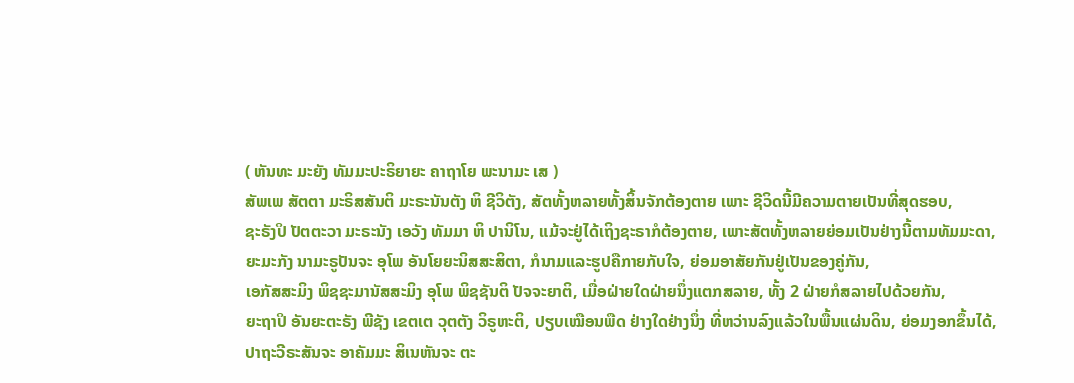( ຫັນທະ ມະຍັງ ທັມມະປະຣິຍາຍະ ຄາຖາໂຍ ພະນາມະ ເສ )
ສັພເພ ສັຕຕາ ມະຣິສສັນຕິ ມະຣະນັນຕັງ ຫິ ຊີວິຕັງ, ສັຕທັ້ງຫລາຍທັ້ງສິ້ນຈັກຕ້ອງຕາຍ ເພາະ ຊີວິດນີ້ມີຄວາມຕາຍເປັນທີ່ສຸດຮອບ,
ຊະຣັງປິ ປັຕຕະວາ ມະຣະນັງ ເອວັງ ທັມມາ ຫິ ປານິໂນ, ແມ້ຈະຢູ່ໄດ້ເຖິງຊະຣາກໍຕ້ອງຕາຍ, ເພາະສັຕທັ້ງຫລາຍຍ່ອມເປັນຢ່າງນີ້ຕາມທັມມະດາ,
ຍະມະກັງ ນາມະຣູປັນຈະ ອຸໂພ ອັນໂຍຍະນິສສະສິຕາ, ກໍນາມແລະຮູປຄືກາຍກັບໃຈ, ຍ່ອມອາສັຍກັນຢູ່ເປັນຂອງຄູ່ກັນ,
ເອກັສສະມິງ ພິຊຊະມານັສສະມິງ ອຸໂພ ພິຊຊັນຕິ ປັຈຈະຍາຕິ, ເມື່ອຝ່າຍໃດຝ່າຍນຶ່ງແຕກສລາຍ, ທັ້ງ 2 ຝ່າຍກໍສລາຍໄປດ້ວຍກັນ,
ຍະຖາປິ ອັນຍະຕະຣັງ ພີຊັງ ເຂຕເຕ ວຸຕຕັງ ວິຣູຫະຕິ, ປຽບເໝືອນພືດ ຢ່າງໃດຢ່າງນຶ່ງ ທີ່ຫວ່ານລົງແລ້ວໃນພື້ນແຜ່ນດິນ, ຍ່ອມງອກຂຶ້ນໄດ້,
ປາຖະວີຣະສັນຈະ ອາຄັມມະ ສິເນຫັນຈະ ຕະ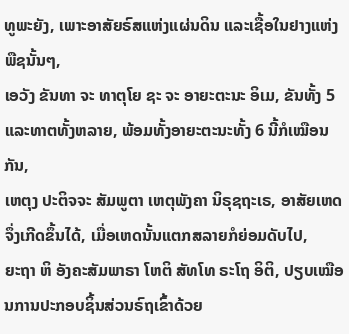ທູພະຍັງ, ເພາະອາສັຍຣົສແຫ່ງແຜ່ນດິນ ແລະເຊື້ອໃນຢາງແຫ່ງພືຊນັ້ນໆ,
ເອວັງ ຂັນທາ ຈະ ທາຕຸໂຍ ຊະ ຈະ ອາຍະຕະນະ ອິເມ, ຂັນທັ້ງ 5 ແລະທາຕທັ້ງຫລາຍ, ພ້ອມທັ້ງອາຍະຕະນະທັ້ງ 6 ນີ້ກໍເໝືອນກັນ,
ເຫຕຸງ ປະຕິຈຈະ ສັມພູຕາ ເຫຕຸພັງຄາ ນິຣຸຊຖະເຣ, ອາສັຍເຫດຈຶ່ງເກີດຂຶ້ນໄດ້, ເມື່ອເຫດນັ້ນແຕກສລາຍກໍຍ່ອມດັບໄປ,
ຍະຖາ ຫິ ອັງຄະສັມພາຣາ ໂຫຕິ ສັທໂທ ຣະໂຖ ອິຕິ, ປຽບເໝືອນການປະກອບຊິ້ນສ່ວນຣົຖເຂົ້າດ້ວຍ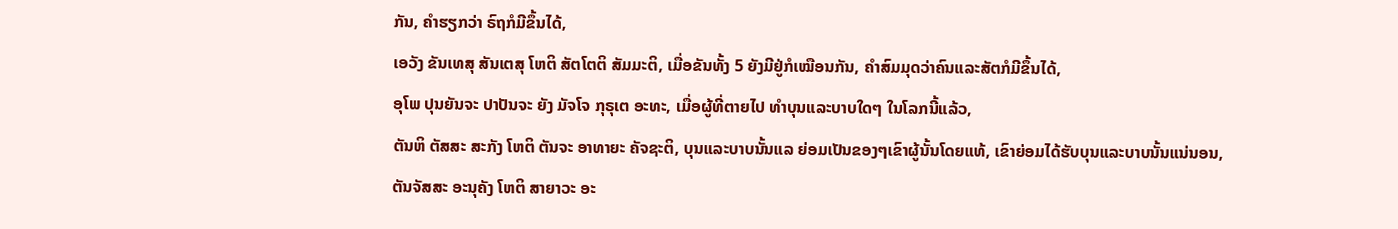ກັນ, ຄຳຮຽກວ່າ ຣົຖກໍມີຂຶ້ນໄດ້,
ເອວັງ ຂັນເທສຸ ສັນເຕສຸ ໂຫຕິ ສັຕໂຕຕິ ສັມມະຕິ, ເມື່ອຂັນທັ້ງ 5 ຍັງມີຢູ່ກໍເໝືອນກັນ, ຄໍາສົມມຸດວ່າຄົນແລະສັຕກໍມີຂຶ້ນໄດ້,
ອຸໂພ ປຸນຍັນຈະ ປາປັນຈະ ຍັງ ມັຈໂຈ ກຸຣຸເຕ ອະທະ, ເມື່ອຜູ້ທີ່ຕາຍໄປ ທຳບຸນແລະບາບໃດໆ ໃນໂລກນີ້ແລ້ວ,
ຕັນຫິ ຕັສສະ ສະກັງ ໂຫຕິ ຕັນຈະ ອາທາຍະ ຄັຈຊະຕິ, ບຸນແລະບາບນັ້ນແລ ຍ່ອມເປັນຂອງໆເຂົາຜູ້ນັ້ນໂດຍແທ້, ເຂົາຍ່ອມໄດ້ຮັບບຸນແລະບາບນັ້ນແນ່ນອນ,
ຕັນຈັສສະ ອະນຸຄັງ ໂຫຕິ ສາຍາວະ ອະ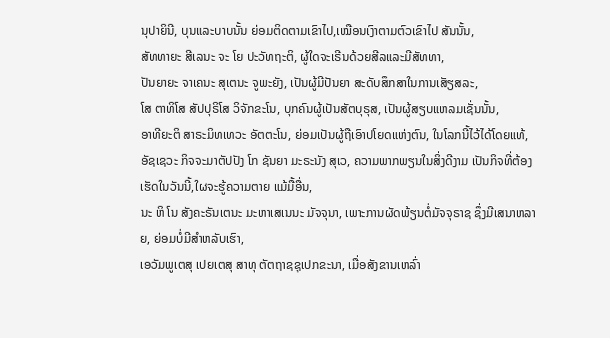ນຸປາຍິນີ, ບຸນແລະບາບນັ້ນ ຍ່ອມຕິດຕາມເຂົາໄປ,ເໝືອນເງົາຕາມຕົວເຂົາໄປ ສັນນັ້ນ,
ສັທທາຍະ ສີເລນະ ຈະ ໂຍ ປະວັທຖະຕິ, ຜູ້ໃດຈະເຣີນດ້ວຍສີລແລະມີສັທທາ,
ປັນຍາຍະ ຈາເຄນະ ສຸເຕນະ ຈູພະຍັງ, ເປັນຜູ້ມີປັນຍາ ສະດັບສຶກສາໃນການເສັຽສລະ,
ໂສ ຕາທິໂສ ສັປປຸຣິໂສ ວິຈັກຂະໂນ, ບຸກຄົນຜູ້ເປັນສັຕບຸຣຸສ, ເປັນຜູ້ສຽບແຫລມເຊັ່ນນັ້ນ,
ອາທີຍະຕິ ສາຣະມິທເທວະ ອັຕຕະໂນ, ຍ່ອມເປັນຜູ້ຖືເອົາປໂຍດແຫ່ງຕົນ, ໃນໂລກນີ້ໄວ້ໄດ້ໂດຍແທ້,
ອັຊເຊວະ ກິຈຈະມາຕັປປັງ ໂກ ຊັນຍາ ມະຣະນັງ ສຸເວ, ຄວາມພາກພຽນໃນສິ່ງດີງາມ ເປັນກິຈທີ່ຕ້ອງເຮັດໃນວັນນີ້,ໃຜຈະຮູ້ຄວາມຕາຍ ແມ້ມື້ອື່ນ,
ນະ ຫິ ໂນ ສັງຄະຣັນເຕນະ ມະຫາເສເນນະ ມັຈຈຸນາ, ເພາະການຜັດພ້ຽນຕໍ່ມັຈຈຸຣາຊ ຊຶ່ງມີເສນາຫລາຍ, ຍ່ອມບໍ່ມີສຳຫລັບເຮົາ,
ເອວັມພູເຕສຸ ເປຍເຕສຸ ສາທຸ ຕັຕຖາຊຊຸເປກຂະນາ, ເມື່ອສັງຂານເຫລົ່າ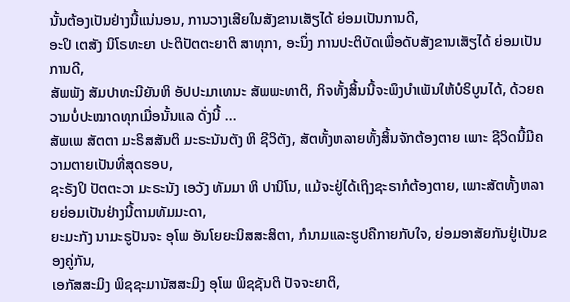ນັ້ນຕ້ອງເປັນຢ່າງນີ້ແນ່ນອນ, ການວາງເສີຍໃນສັງຂານເສັຽໄດ້ ຍ່ອມເປັນການດີ,
ອະປິ ເຕສັງ ນິໂຣທະຍາ ປະຕິປັຕຕະຍາຕິ ສາທຸກາ, ອະນຶ່ງ ການປະຕິບັດເພື່ອດັບສັງຂານເສັຽໄດ້ ຍ່ອມເປັນການດີ,
ສັພພັງ ສັມປາທະນີຍັນຫິ ອັປປະມາເທນະ ສັພພະທາຕິ, ກິຈທັ້ງສິ້ນນີ້ຈະພຶງບຳເພັນໃຫ້ບໍຣິບູນໄດ້, ດ້ວຍຄວາມບໍ່ປະໝາດທຸກເມື່ອນັ້ນແລ ດັ່ງນີ້ ...
ສັພເພ ສັຕຕາ ມະຣິສສັນຕິ ມະຣະນັນຕັງ ຫິ ຊີວິຕັງ, ສັຕທັ້ງຫລາຍທັ້ງສິ້ນຈັກຕ້ອງຕາຍ ເພາະ ຊີວິດນີ້ມີຄວາມຕາຍເປັນທີ່ສຸດຮອບ,
ຊະຣັງປິ ປັຕຕະວາ ມະຣະນັງ ເອວັງ ທັມມາ ຫິ ປານິໂນ, ແມ້ຈະຢູ່ໄດ້ເຖິງຊະຣາກໍຕ້ອງຕາຍ, ເພາະສັຕທັ້ງຫລາຍຍ່ອມເປັນຢ່າງນີ້ຕາມທັມມະດາ,
ຍະມະກັງ ນາມະຣູປັນຈະ ອຸໂພ ອັນໂຍຍະນິສສະສິຕາ, ກໍນາມແລະຮູປຄືກາຍກັບໃຈ, ຍ່ອມອາສັຍກັນຢູ່ເປັນຂອງຄູ່ກັນ,
ເອກັສສະມິງ ພິຊຊະມານັສສະມິງ ອຸໂພ ພິຊຊັນຕິ ປັຈຈະຍາຕິ,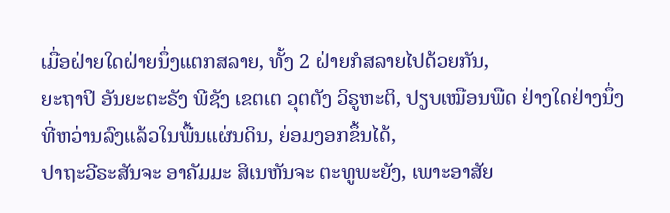ເມື່ອຝ່າຍໃດຝ່າຍນຶ່ງແຕກສລາຍ, ທັ້ງ 2 ຝ່າຍກໍສລາຍໄປດ້ວຍກັນ,
ຍະຖາປິ ອັນຍະຕະຣັງ ພີຊັງ ເຂຕເຕ ວຸຕຕັງ ວິຣູຫະຕິ, ປຽບເໝືອນພືດ ຢ່າງໃດຢ່າງນຶ່ງ ທີ່ຫວ່ານລົງແລ້ວໃນພື້ນແຜ່ນດິນ, ຍ່ອມງອກຂຶ້ນໄດ້,
ປາຖະວີຣະສັນຈະ ອາຄັມມະ ສິເນຫັນຈະ ຕະທູພະຍັງ, ເພາະອາສັຍ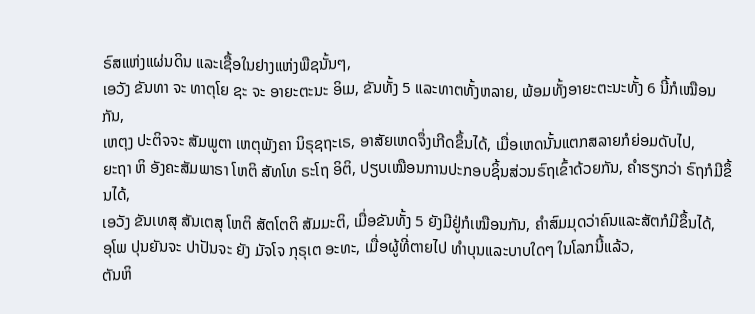ຣົສແຫ່ງແຜ່ນດິນ ແລະເຊື້ອໃນຢາງແຫ່ງພືຊນັ້ນໆ,
ເອວັງ ຂັນທາ ຈະ ທາຕຸໂຍ ຊະ ຈະ ອາຍະຕະນະ ອິເມ, ຂັນທັ້ງ 5 ແລະທາຕທັ້ງຫລາຍ, ພ້ອມທັ້ງອາຍະຕະນະທັ້ງ 6 ນີ້ກໍເໝືອນກັນ,
ເຫຕຸງ ປະຕິຈຈະ ສັມພູຕາ ເຫຕຸພັງຄາ ນິຣຸຊຖະເຣ, ອາສັຍເຫດຈຶ່ງເກີດຂຶ້ນໄດ້, ເມື່ອເຫດນັ້ນແຕກສລາຍກໍຍ່ອມດັບໄປ,
ຍະຖາ ຫິ ອັງຄະສັມພາຣາ ໂຫຕິ ສັທໂທ ຣະໂຖ ອິຕິ, ປຽບເໝືອນການປະກອບຊິ້ນສ່ວນຣົຖເຂົ້າດ້ວຍກັນ, ຄຳຮຽກວ່າ ຣົຖກໍມີຂຶ້ນໄດ້,
ເອວັງ ຂັນເທສຸ ສັນເຕສຸ ໂຫຕິ ສັຕໂຕຕິ ສັມມະຕິ, ເມື່ອຂັນທັ້ງ 5 ຍັງມີຢູ່ກໍເໝືອນກັນ, ຄໍາສົມມຸດວ່າຄົນແລະສັຕກໍມີຂຶ້ນໄດ້,
ອຸໂພ ປຸນຍັນຈະ ປາປັນຈະ ຍັງ ມັຈໂຈ ກຸຣຸເຕ ອະທະ, ເມື່ອຜູ້ທີ່ຕາຍໄປ ທຳບຸນແລະບາບໃດໆ ໃນໂລກນີ້ແລ້ວ,
ຕັນຫິ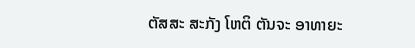ຕັສສະ ສະກັງ ໂຫຕິ ຕັນຈະ ອາທາຍະ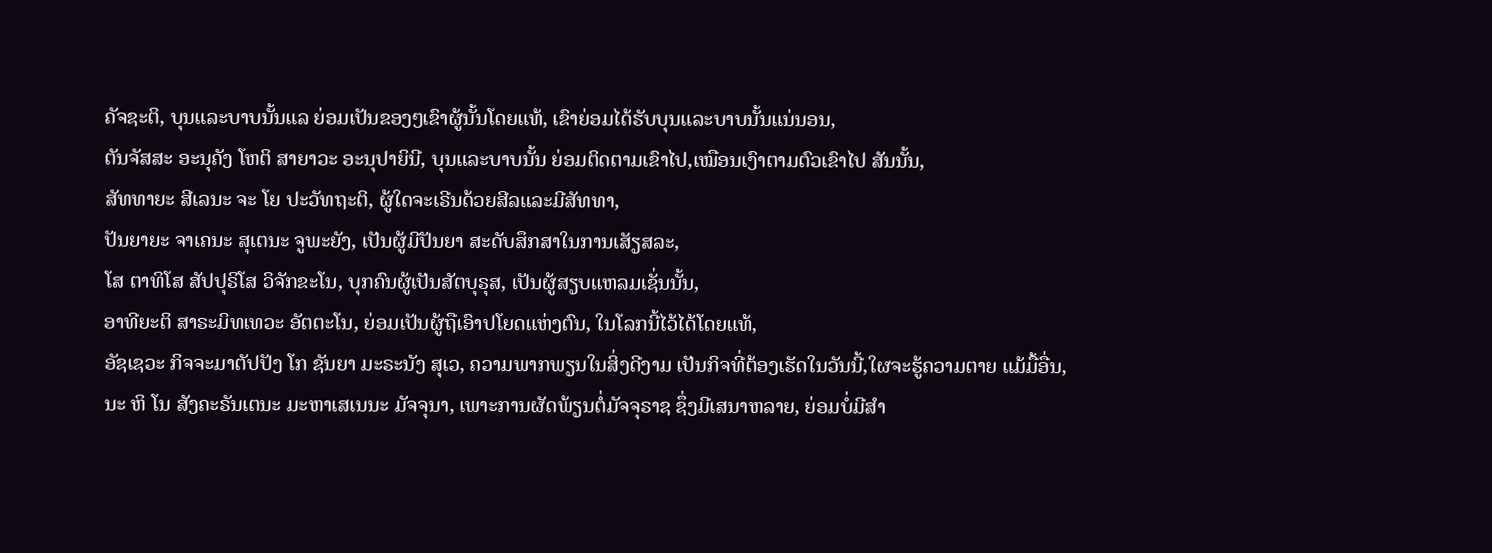ຄັຈຊະຕິ, ບຸນແລະບາບນັ້ນແລ ຍ່ອມເປັນຂອງໆເຂົາຜູ້ນັ້ນໂດຍແທ້, ເຂົາຍ່ອມໄດ້ຮັບບຸນແລະບາບນັ້ນແນ່ນອນ,
ຕັນຈັສສະ ອະນຸຄັງ ໂຫຕິ ສາຍາວະ ອະນຸປາຍິນີ, ບຸນແລະບາບນັ້ນ ຍ່ອມຕິດຕາມເຂົາໄປ,ເໝືອນເງົາຕາມຕົວເຂົາໄປ ສັນນັ້ນ,
ສັທທາຍະ ສີເລນະ ຈະ ໂຍ ປະວັທຖະຕິ, ຜູ້ໃດຈະເຣີນດ້ວຍສີລແລະມີສັທທາ,
ປັນຍາຍະ ຈາເຄນະ ສຸເຕນະ ຈູພະຍັງ, ເປັນຜູ້ມີປັນຍາ ສະດັບສຶກສາໃນການເສັຽສລະ,
ໂສ ຕາທິໂສ ສັປປຸຣິໂສ ວິຈັກຂະໂນ, ບຸກຄົນຜູ້ເປັນສັຕບຸຣຸສ, ເປັນຜູ້ສຽບແຫລມເຊັ່ນນັ້ນ,
ອາທີຍະຕິ ສາຣະມິທເທວະ ອັຕຕະໂນ, ຍ່ອມເປັນຜູ້ຖືເອົາປໂຍດແຫ່ງຕົນ, ໃນໂລກນີ້ໄວ້ໄດ້ໂດຍແທ້,
ອັຊເຊວະ ກິຈຈະມາຕັປປັງ ໂກ ຊັນຍາ ມະຣະນັງ ສຸເວ, ຄວາມພາກພຽນໃນສິ່ງດີງາມ ເປັນກິຈທີ່ຕ້ອງເຮັດໃນວັນນີ້,ໃຜຈະຮູ້ຄວາມຕາຍ ແມ້ມື້ອື່ນ,
ນະ ຫິ ໂນ ສັງຄະຣັນເຕນະ ມະຫາເສເນນະ ມັຈຈຸນາ, ເພາະການຜັດພ້ຽນຕໍ່ມັຈຈຸຣາຊ ຊຶ່ງມີເສນາຫລາຍ, ຍ່ອມບໍ່ມີສຳ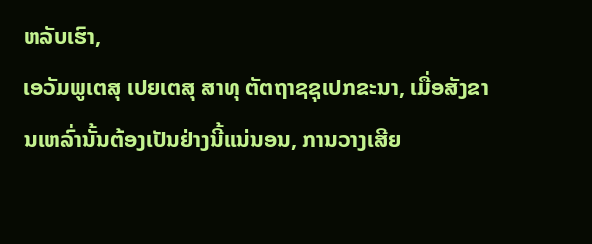ຫລັບເຮົາ,
ເອວັມພູເຕສຸ ເປຍເຕສຸ ສາທຸ ຕັຕຖາຊຊຸເປກຂະນາ, ເມື່ອສັງຂານເຫລົ່ານັ້ນຕ້ອງເປັນຢ່າງນີ້ແນ່ນອນ, ການວາງເສີຍ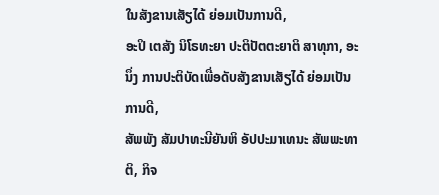ໃນສັງຂານເສັຽໄດ້ ຍ່ອມເປັນການດີ,
ອະປິ ເຕສັງ ນິໂຣທະຍາ ປະຕິປັຕຕະຍາຕິ ສາທຸກາ, ອະນຶ່ງ ການປະຕິບັດເພື່ອດັບສັງຂານເສັຽໄດ້ ຍ່ອມເປັນການດີ,
ສັພພັງ ສັມປາທະນີຍັນຫິ ອັປປະມາເທນະ ສັພພະທາຕິ, ກິຈ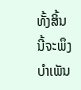ທັ້ງສິ້ນນີ້ຈະພຶງບຳເພັນ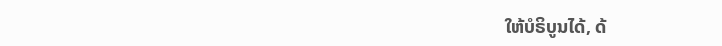ໃຫ້ບໍຣິບູນໄດ້, ດ້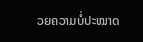ວຍຄວາມບໍ່ປະໝາດ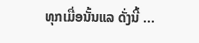ທຸກເມື່ອນັ້ນແລ ດັ່ງນີ້ ...